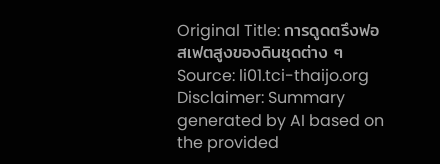Original Title: การดูดตรึงฟอสเฟตสูงของดินชุดต่าง ๆ
Source: li01.tci-thaijo.org
Disclaimer: Summary generated by AI based on the provided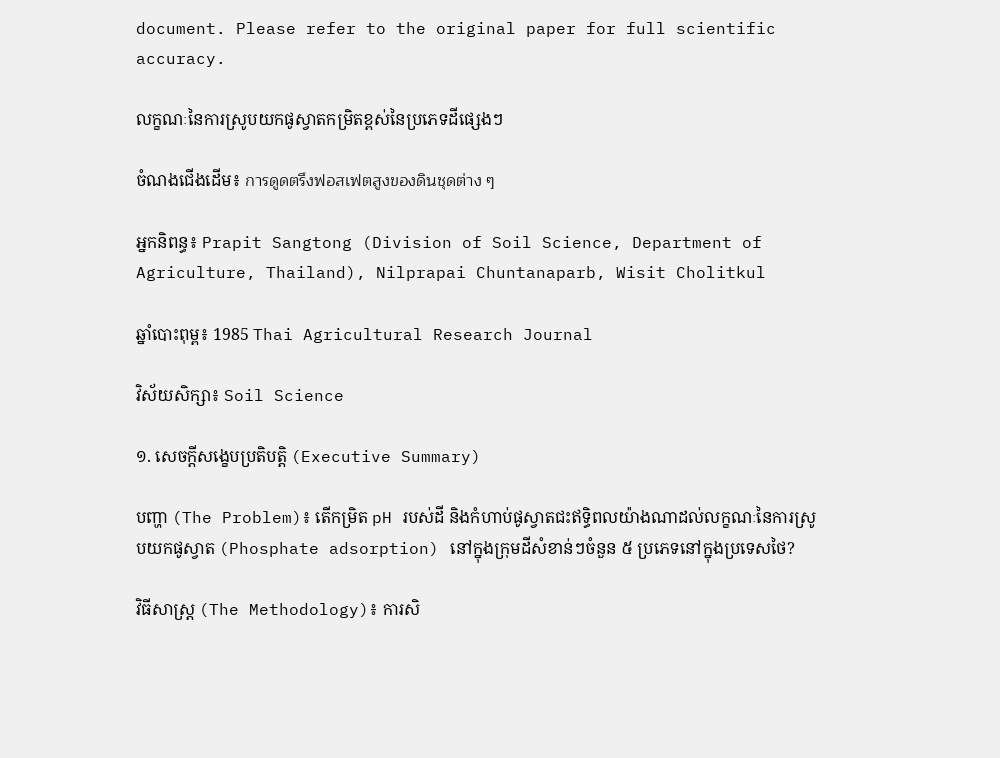document. Please refer to the original paper for full scientific accuracy.

លក្ខណៈនៃការស្រូបយកផូស្វាតកម្រិតខ្ពស់នៃប្រភេទដីផ្សេងៗ

ចំណងជើងដើម៖ การดูดตรึงฟอสเฟตสูงของดินชุดต่าง ๆ

អ្នកនិពន្ធ៖ Prapit Sangtong (Division of Soil Science, Department of Agriculture, Thailand), Nilprapai Chuntanaparb, Wisit Cholitkul

ឆ្នាំបោះពុម្ព៖ 1985 Thai Agricultural Research Journal

វិស័យសិក្សា៖ Soil Science

១. សេចក្តីសង្ខេបប្រតិបត្តិ (Executive Summary)

បញ្ហា (The Problem)៖ តើកម្រិត pH របស់ដី និងកំហាប់ផូស្វាតជះឥទ្ធិពលយ៉ាងណាដល់លក្ខណៈនៃការស្រូបយកផូស្វាត (Phosphate adsorption) នៅក្នុងក្រុមដីសំខាន់ៗចំនួន ៥ ប្រភេទនៅក្នុងប្រទេសថៃ?

វិធីសាស្ត្រ (The Methodology)៖ ការសិ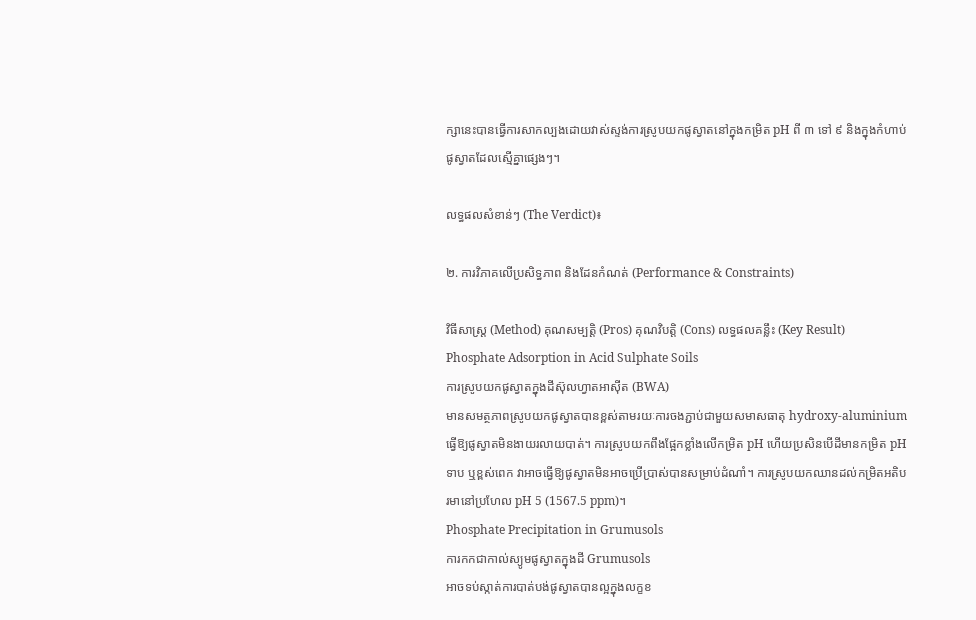ក្សានេះបានធ្វើការសាកល្បងដោយវាស់ស្ទង់ការស្រូបយកផូស្វាតនៅក្នុងកម្រិត pH ពី ៣ ទៅ ៩ និងក្នុងកំហាប់ផូស្វាតដែលស្មើគ្នាផ្សេងៗ។

លទ្ធផលសំខាន់ៗ (The Verdict)៖

២. ការវិភាគលើប្រសិទ្ធភាព និងដែនកំណត់ (Performance & Constraints)

វិធីសាស្ត្រ (Method) គុណសម្បត្តិ (Pros) គុណវិបត្តិ (Cons) លទ្ធផលគន្លឹះ (Key Result)
Phosphate Adsorption in Acid Sulphate Soils
ការស្រូបយកផូស្វាតក្នុងដីស៊ុលហ្វាតអាស៊ីត (BWA)
មានសមត្ថភាពស្រូបយកផូស្វាតបានខ្ពស់តាមរយៈការចងភ្ជាប់ជាមួយសមាសធាតុ hydroxy-aluminium ធ្វើឱ្យផូស្វាតមិនងាយរលាយបាត់។ ការស្រូបយកពឹងផ្អែកខ្លាំងលើកម្រិត pH ហើយប្រសិនបើដីមានកម្រិត pH ទាប ឬខ្ពស់ពេក វាអាចធ្វើឱ្យផូស្វាតមិនអាចប្រើប្រាស់បានសម្រាប់ដំណាំ។ ការស្រូបយកឈានដល់កម្រិតអតិបរមានៅប្រហែល pH 5 (1567.5 ppm)។
Phosphate Precipitation in Grumusols
ការកកជាកាល់ស្យូមផូស្វាតក្នុងដី Grumusols
អាចទប់ស្កាត់ការបាត់បង់ផូស្វាតបានល្អក្នុងលក្ខខ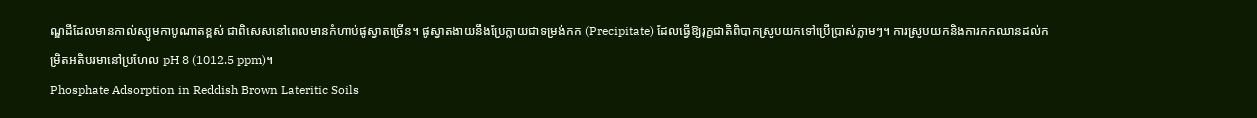ណ្ឌដីដែលមានកាល់ស្យូមកាបូណាតខ្ពស់ ជាពិសេសនៅពេលមានកំហាប់ផូស្វាតច្រើន។ ផូស្វាតងាយនឹងប្រែក្លាយជាទម្រង់កក (Precipitate) ដែលធ្វើឱ្យរុក្ខជាតិពិបាកស្រូបយកទៅប្រើប្រាស់ភ្លាមៗ។ ការស្រូបយកនិងការកកឈានដល់កម្រិតអតិបរមានៅប្រហែល pH 8 (1012.5 ppm)។
Phosphate Adsorption in Reddish Brown Lateritic Soils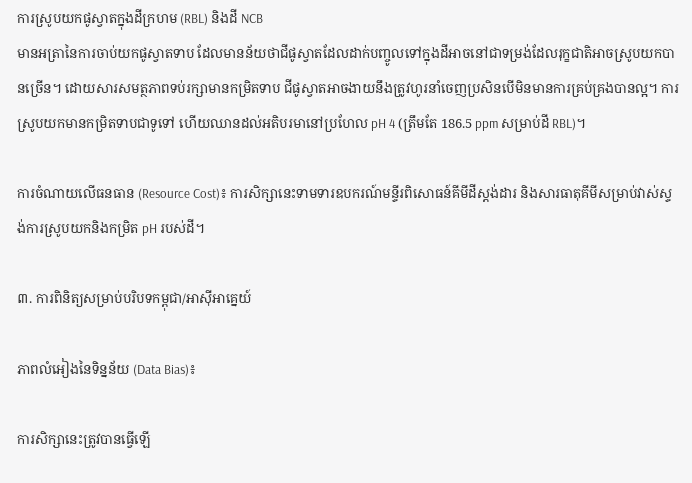ការស្រូបយកផូស្វាតក្នុងដីក្រហម (RBL) និងដី NCB
មានអត្រានៃការចាប់យកផូស្វាតទាប ដែលមានន័យថាជីផូស្វាតដែលដាក់បញ្ចូលទៅក្នុងដីអាចនៅជាទម្រង់ដែលរុក្ខជាតិអាចស្រូបយកបានច្រើន។ ដោយសារសមត្ថភាពទប់រក្សាមានកម្រិតទាប ជីផូស្វាតអាចងាយនឹងត្រូវហូរនាំចេញប្រសិនបើមិនមានការគ្រប់គ្រងបានល្អ។ ការស្រូបយកមានកម្រិតទាបជាទូទៅ ហើយឈានដល់អតិបរមានៅប្រហែល pH 4 (ត្រឹមតែ 186.5 ppm សម្រាប់ដី RBL)។

ការចំណាយលើធនធាន (Resource Cost)៖ ការសិក្សានេះទាមទារឧបករណ៍មន្ទីរពិសោធន៍គីមីដីស្តង់ដារ និងសារធាតុគីមីសម្រាប់វាស់ស្ទង់ការស្រូបយកនិងកម្រិត pH របស់ដី។

៣. ការពិនិត្យសម្រាប់បរិបទកម្ពុជា/អាស៊ីអាគ្នេយ៍

ភាពលំអៀងនៃទិន្នន័យ (Data Bias)៖

ការសិក្សានេះត្រូវបានធ្វើឡើ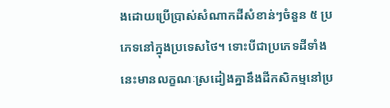ងដោយប្រើប្រាស់សំណាកដីសំខាន់ៗចំនួន ៥ ប្រភេទនៅក្នុងប្រទេសថៃ។ ទោះបីជាប្រភេទដីទាំងនេះមានលក្ខណៈស្រដៀងគ្នានឹងដីកសិកម្មនៅប្រ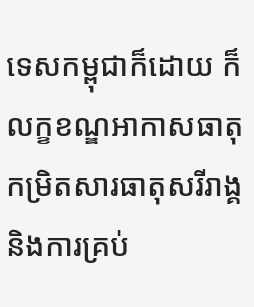ទេសកម្ពុជាក៏ដោយ ក៏លក្ខខណ្ឌអាកាសធាតុ កម្រិតសារធាតុសរីរាង្គ និងការគ្រប់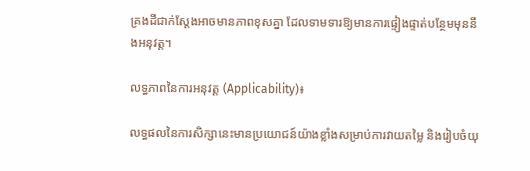គ្រងដីជាក់ស្តែងអាចមានភាពខុសគ្នា ដែលទាមទារឱ្យមានការផ្ទៀងផ្ទាត់បន្ថែមមុននឹងអនុវត្ត។

លទ្ធភាពនៃការអនុវត្ត (Applicability)៖

លទ្ធផលនៃការសិក្សានេះមានប្រយោជន៍យ៉ាងខ្លាំងសម្រាប់ការវាយតម្លៃ និងរៀបចំយុ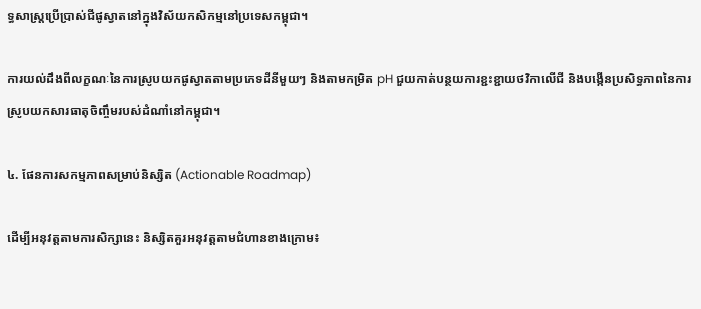ទ្ធសាស្ត្រប្រើប្រាស់ជីផូស្វាតនៅក្នុងវិស័យកសិកម្មនៅប្រទេសកម្ពុជា។

ការយល់ដឹងពីលក្ខណៈនៃការស្រូបយកផូស្វាតតាមប្រភេទដីនីមួយៗ និងតាមកម្រិត pH ជួយកាត់បន្ថយការខ្ជះខ្ជាយថវិកាលើជី និងបង្កើនប្រសិទ្ធភាពនៃការស្រូបយកសារធាតុចិញ្ចឹមរបស់ដំណាំនៅកម្ពុជា។

៤. ផែនការសកម្មភាពសម្រាប់និស្សិត (Actionable Roadmap)

ដើម្បីអនុវត្តតាមការសិក្សានេះ និស្សិតគួរអនុវត្តតាមជំហានខាងក្រោម៖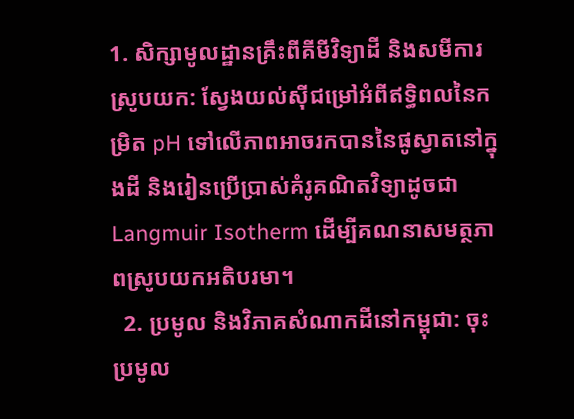1. សិក្សាមូលដ្ឋានគ្រឹះពីគីមីវិទ្យាដី និងសមីការស្រូបយក: ស្វែងយល់ស៊ីជម្រៅអំពីឥទ្ធិពលនៃកម្រិត pH ទៅលើភាពអាចរកបាននៃផូស្វាតនៅក្នុងដី និងរៀនប្រើប្រាស់គំរូគណិតវិទ្យាដូចជា Langmuir Isotherm ដើម្បីគណនាសមត្ថភាពស្រូបយកអតិបរមា។
  2. ប្រមូល និងវិភាគសំណាកដីនៅកម្ពុជា: ចុះប្រមូល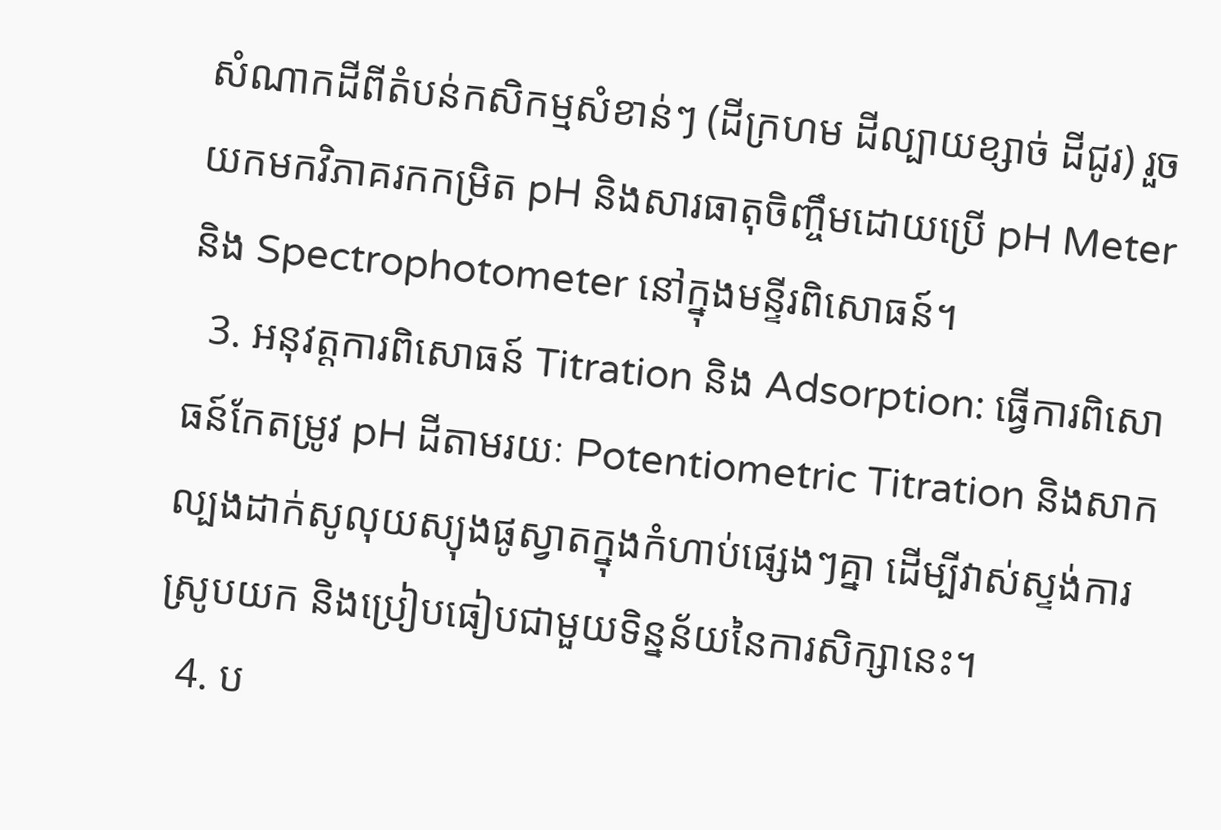សំណាកដីពីតំបន់កសិកម្មសំខាន់ៗ (ដីក្រហម ដីល្បាយខ្សាច់ ដីជូរ) រួចយកមកវិភាគរកកម្រិត pH និងសារធាតុចិញ្ចឹមដោយប្រើ pH Meter និង Spectrophotometer នៅក្នុងមន្ទីរពិសោធន៍។
  3. អនុវត្តការពិសោធន៍ Titration និង Adsorption: ធ្វើការពិសោធន៍កែតម្រូវ pH ដីតាមរយៈ Potentiometric Titration និងសាកល្បងដាក់សូលុយស្យុងផូស្វាតក្នុងកំហាប់ផ្សេងៗគ្នា ដើម្បីវាស់ស្ទង់ការស្រូបយក និងប្រៀបធៀបជាមួយទិន្នន័យនៃការសិក្សានេះ។
  4. ប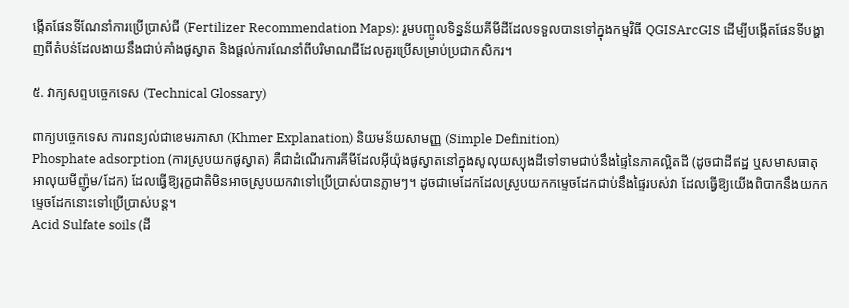ង្កើតផែនទីណែនាំការប្រើប្រាស់ជី (Fertilizer Recommendation Maps): រួមបញ្ចូលទិន្នន័យគីមីដីដែលទទួលបានទៅក្នុងកម្មវិធី QGISArcGIS ដើម្បីបង្កើតផែនទីបង្ហាញពីតំបន់ដែលងាយនឹងជាប់គាំងផូស្វាត និងផ្តល់ការណែនាំពីបរិមាណជីដែលគួរប្រើសម្រាប់ប្រជាកសិករ។

៥. វាក្យសព្ទបច្ចេកទេស (Technical Glossary)

ពាក្យបច្ចេកទេស ការពន្យល់ជាខេមរភាសា (Khmer Explanation) និយមន័យសាមញ្ញ (Simple Definition)
Phosphate adsorption (ការស្រូបយកផូស្វាត) គឺជាដំណើរការគីមីដែលអ៊ីយ៉ុងផូស្វាតនៅក្នុងសូលុយស្យុងដីទៅទាមជាប់នឹងផ្ទៃនៃភាគល្អិតដី (ដូចជាដីឥដ្ឋ ឬសមាសធាតុអាលុយមីញ៉ូម/ដែក) ដែលធ្វើឱ្យរុក្ខជាតិមិនអាចស្រូបយកវាទៅប្រើប្រាស់បានភ្លាមៗ។ ដូចជាមេដែកដែលស្រូបយកកម្ទេចដែកជាប់នឹងផ្ទៃរបស់វា ដែលធ្វើឱ្យយើងពិបាកនឹងយកកម្ទេចដែកនោះទៅប្រើប្រាស់បន្ត។
Acid Sulfate soils (ដី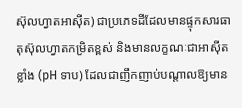ស៊ុលហ្វាតអាស៊ីត) ជាប្រភេទដីដែលមានផ្ទុកសារធាតុស៊ុលហ្វាតកម្រិតខ្ពស់ និងមានលក្ខណៈជាអាស៊ីតខ្លាំង (pH ទាប) ដែលជាញឹកញាប់បណ្តាលឱ្យមាន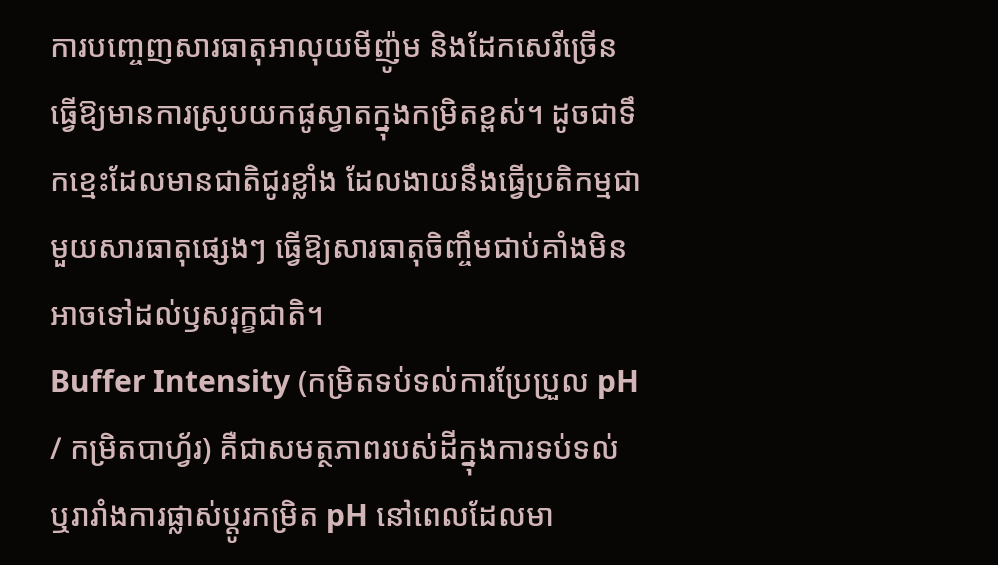ការបញ្ចេញសារធាតុអាលុយមីញ៉ូម និងដែកសេរីច្រើន ធ្វើឱ្យមានការស្រូបយកផូស្វាតក្នុងកម្រិតខ្ពស់។ ដូចជាទឹកខ្មេះដែលមានជាតិជូរខ្លាំង ដែលងាយនឹងធ្វើប្រតិកម្មជាមួយសារធាតុផ្សេងៗ ធ្វើឱ្យសារធាតុចិញ្ចឹមជាប់គាំងមិនអាចទៅដល់ឫសរុក្ខជាតិ។
Buffer Intensity (កម្រិតទប់ទល់ការប្រែប្រួល pH / កម្រិតបាហ្វ័រ) គឺជាសមត្ថភាពរបស់ដីក្នុងការទប់ទល់ ឬរារាំងការផ្លាស់ប្តូរកម្រិត pH នៅពេលដែលមា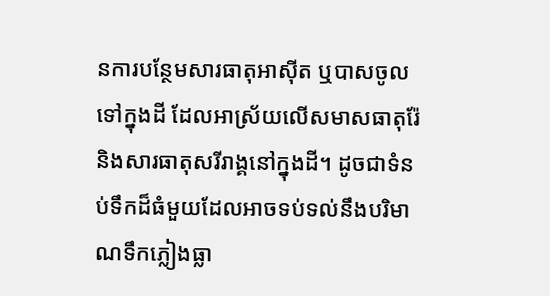នការបន្ថែមសារធាតុអាស៊ីត ឬបាសចូលទៅក្នុងដី ដែលអាស្រ័យលើសមាសធាតុរ៉ែ និងសារធាតុសរីរាង្គនៅក្នុងដី។ ដូចជាទំនប់ទឹកដ៏ធំមួយដែលអាចទប់ទល់នឹងបរិមាណទឹកភ្លៀងធ្លា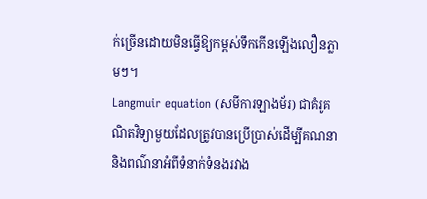ក់ច្រើនដោយមិនធ្វើឱ្យកម្ពស់ទឹកកើនឡើងលឿនភ្លាមៗ។
Langmuir equation (សមីការឡាងម័រ) ជាគំរូគណិតវិទ្យាមួយដែលត្រូវបានប្រើប្រាស់ដើម្បីគណនា និងពណ៌នាអំពីទំនាក់ទំនងរវាង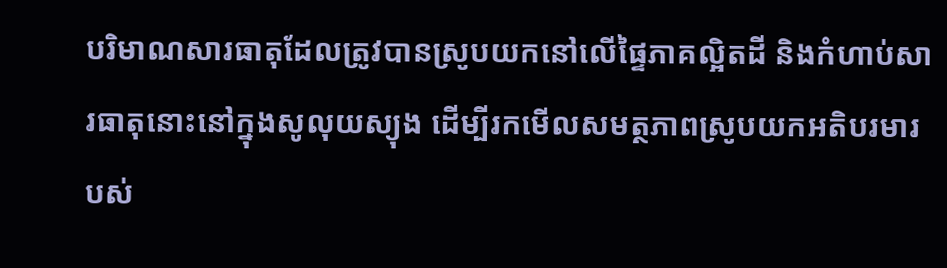បរិមាណសារធាតុដែលត្រូវបានស្រូបយកនៅលើផ្ទៃភាគល្អិតដី និងកំហាប់សារធាតុនោះនៅក្នុងសូលុយស្យុង ដើម្បីរកមើលសមត្ថភាពស្រូបយកអតិបរមារបស់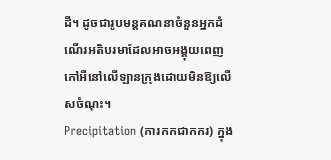ដី។ ដូចជារូបមន្តគណនាចំនួនអ្នកដំណើរអតិបរមាដែលអាចអង្គុយពេញកៅអីនៅលើឡានក្រុងដោយមិនឱ្យលើសចំណុះ។
Precipitation (ការកកជាកករ) ក្នុង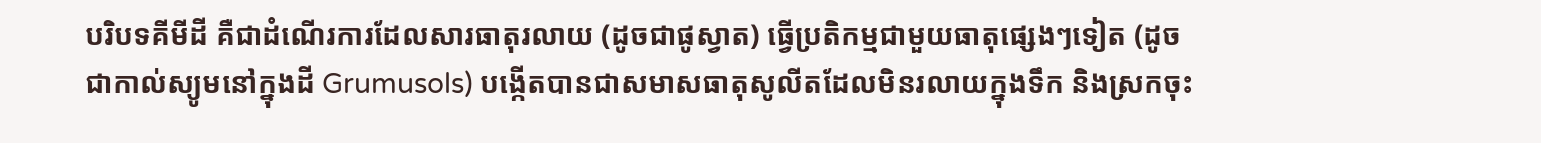បរិបទគីមីដី គឺជាដំណើរការដែលសារធាតុរលាយ (ដូចជាផូស្វាត) ធ្វើប្រតិកម្មជាមួយធាតុផ្សេងៗទៀត (ដូចជាកាល់ស្យូមនៅក្នុងដី Grumusols) បង្កើតបានជាសមាសធាតុសូលីតដែលមិនរលាយក្នុងទឹក និងស្រកចុះ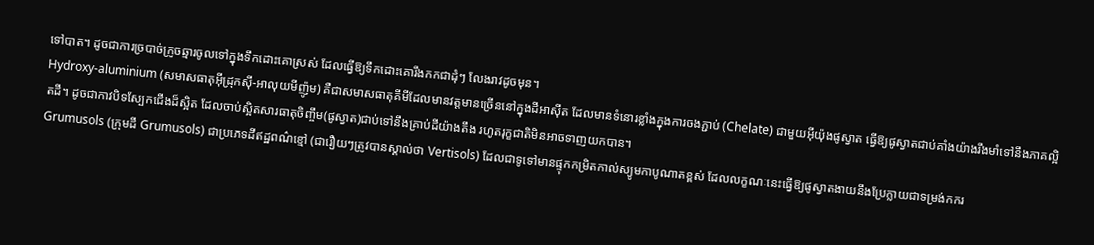ទៅបាត។ ដូចជាការច្របាច់ក្រូចឆ្មារចូលទៅក្នុងទឹកដោះគោស្រស់ ដែលធ្វើឱ្យទឹកដោះគោរឹងកកជាដុំៗ លែងរាវដូចមុន។
Hydroxy-aluminium (សមាសធាតុអ៊ីដ្រុកស៊ី-អាលុយមីញ៉ូម) គឺជាសមាសធាតុគីមីដែលមានវត្តមានច្រើននៅក្នុងដីអាស៊ីត ដែលមានទំនោរខ្លាំងក្នុងការចងភ្ជាប់ (Chelate) ជាមួយអ៊ីយ៉ុងផូស្វាត ធ្វើឱ្យផូស្វាតជាប់គាំងយ៉ាងរឹងមាំទៅនឹងភាគល្អិតដី។ ដូចជាកាវបិទស្បែកជើងដ៏ស្អិត ដែលចាប់ស្អិតសារធាតុចិញ្ចឹម(ផូស្វាត)ជាប់ទៅនឹងគ្រាប់ដីយ៉ាងតឹង រហូតរុក្ខជាតិមិនអាចទាញយកបាន។
Grumusols (ក្រុមដី Grumusols) ជាប្រភេទដីឥដ្ឋពណ៌ខ្មៅ (ជារឿយៗត្រូវបានស្គាល់ថា Vertisols) ដែលជាទូទៅមានផ្ទុកកម្រិតកាល់ស្យូមកាបូណាតខ្ពស់ ដែលលក្ខណៈនេះធ្វើឱ្យផូស្វាតងាយនឹងប្រែក្លាយជាទម្រង់កករ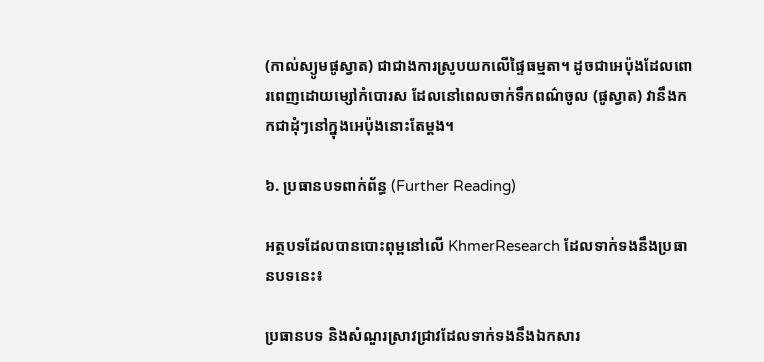(កាល់ស្យូមផូស្វាត) ជាជាងការស្រូបយកលើផ្ទៃធម្មតា។ ដូចជាអេប៉ុងដែលពោរពេញដោយម្សៅកំបោរស ដែលនៅពេលចាក់ទឹកពណ៌ចូល (ផូស្វាត) វានឹងកកជាដុំៗនៅក្នុងអេប៉ុងនោះតែម្តង។

៦. ប្រធានបទពាក់ព័ន្ធ (Further Reading)

អត្ថបទដែលបានបោះពុម្ពនៅលើ KhmerResearch ដែលទាក់ទងនឹងប្រធានបទនេះ៖

ប្រធានបទ និងសំណួរស្រាវជ្រាវដែលទាក់ទងនឹងឯកសារ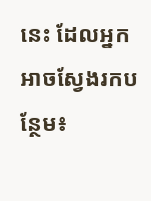នេះ ដែលអ្នកអាចស្វែងរកបន្ថែម៖